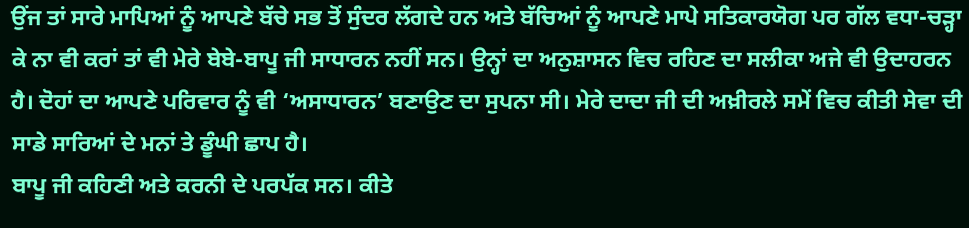ਉਂਜ ਤਾਂ ਸਾਰੇ ਮਾਪਿਆਂ ਨੂੰ ਆਪਣੇ ਬੱਚੇ ਸਭ ਤੋਂ ਸੁੰਦਰ ਲੱਗਦੇ ਹਨ ਅਤੇ ਬੱਚਿਆਂ ਨੂੰ ਆਪਣੇ ਮਾਪੇ ਸਤਿਕਾਰਯੋਗ ਪਰ ਗੱਲ ਵਧਾ-ਚੜ੍ਹਾ ਕੇ ਨਾ ਵੀ ਕਰਾਂ ਤਾਂ ਵੀ ਮੇਰੇ ਬੇਬੇ-ਬਾਪੂ ਜੀ ਸਾਧਾਰਨ ਨਹੀਂ ਸਨ। ਉਨ੍ਹਾਂ ਦਾ ਅਨੁਸ਼ਾਸਨ ਵਿਚ ਰਹਿਣ ਦਾ ਸਲੀਕਾ ਅਜੇ ਵੀ ਉਦਾਹਰਨ ਹੈ। ਦੋਹਾਂ ਦਾ ਆਪਣੇ ਪਰਿਵਾਰ ਨੂੰ ਵੀ ‘ਅਸਾਧਾਰਨ’ ਬਣਾਉਣ ਦਾ ਸੁਪਨਾ ਸੀ। ਮੇਰੇ ਦਾਦਾ ਜੀ ਦੀ ਅਖ਼ੀਰਲੇ ਸਮੇਂ ਵਿਚ ਕੀਤੀ ਸੇਵਾ ਦੀ ਸਾਡੇ ਸਾਰਿਆਂ ਦੇ ਮਨਾਂ ਤੇ ਡੂੰਘੀ ਛਾਪ ਹੈ।
ਬਾਪੂ ਜੀ ਕਹਿਣੀ ਅਤੇ ਕਰਨੀ ਦੇ ਪਰਪੱਕ ਸਨ। ਕੀਤੇ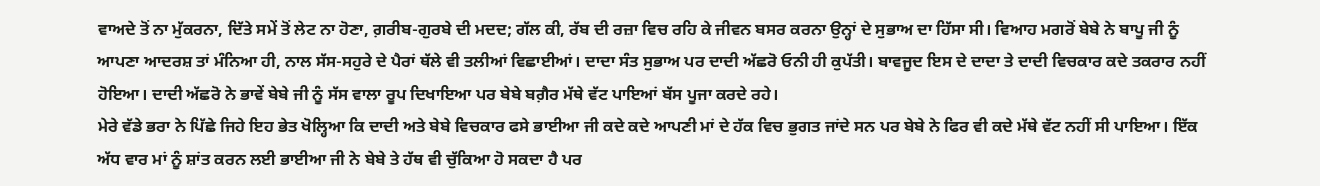ਵਾਅਦੇ ਤੋਂ ਨਾ ਮੁੱਕਰਨਾ, ਦਿੱਤੇ ਸਮੇਂ ਤੋਂ ਲੇਟ ਨਾ ਹੋਣਾ, ਗ਼ਰੀਬ-ਗੁਰਬੇ ਦੀ ਮਦਦ; ਗੱਲ ਕੀ, ਰੱਬ ਦੀ ਰਜ਼ਾ ਵਿਚ ਰਹਿ ਕੇ ਜੀਵਨ ਬਸਰ ਕਰਨਾ ਉਨ੍ਹਾਂ ਦੇ ਸੁਭਾਅ ਦਾ ਹਿੱਸਾ ਸੀ। ਵਿਆਹ ਮਗਰੋਂ ਬੇਬੇ ਨੇ ਬਾਪੂ ਜੀ ਨੂੰ ਆਪਣਾ ਆਦਰਸ਼ ਤਾਂ ਮੰਨਿਆ ਹੀ, ਨਾਲ ਸੱਸ-ਸਹੁਰੇ ਦੇ ਪੈਰਾਂ ਥੱਲੇ ਵੀ ਤਲੀਆਂ ਵਿਛਾਈਆਂ। ਦਾਦਾ ਸੰਤ ਸੁਭਾਅ ਪਰ ਦਾਦੀ ਅੱਛਰੋ ਓਨੀ ਹੀ ਕੁਪੱਤੀ। ਬਾਵਜੂਦ ਇਸ ਦੇ ਦਾਦਾ ਤੇ ਦਾਦੀ ਵਿਚਕਾਰ ਕਦੇ ਤਕਰਾਰ ਨਹੀਂ ਹੋਇਆ। ਦਾਦੀ ਅੱਛਰੋ ਨੇ ਭਾਵੇਂ ਬੇਬੇ ਜੀ ਨੂੰ ਸੱਸ ਵਾਲਾ ਰੂਪ ਦਿਖਾਇਆ ਪਰ ਬੇਬੇ ਬਗ਼ੈਰ ਮੱਥੇ ਵੱਟ ਪਾਇਆਂ ਬੱਸ ਪੂਜਾ ਕਰਦੇ ਰਹੇ।
ਮੇਰੇ ਵੱਡੇ ਭਰਾ ਨੇ ਪਿੱਛੇ ਜਿਹੇ ਇਹ ਭੇਤ ਖੋਲ੍ਹਿਆ ਕਿ ਦਾਦੀ ਅਤੇ ਬੇਬੇ ਵਿਚਕਾਰ ਫਸੇ ਭਾਈਆ ਜੀ ਕਦੇ ਕਦੇ ਆਪਣੀ ਮਾਂ ਦੇ ਹੱਕ ਵਿਚ ਭੁਗਤ ਜਾਂਦੇ ਸਨ ਪਰ ਬੇਬੇ ਨੇ ਫਿਰ ਵੀ ਕਦੇ ਮੱਥੇ ਵੱਟ ਨਹੀਂ ਸੀ ਪਾਇਆ। ਇੱਕ ਅੱਧ ਵਾਰ ਮਾਂ ਨੂੰ ਸ਼ਾਂਤ ਕਰਨ ਲਈ ਭਾਈਆ ਜੀ ਨੇ ਬੇਬੇ ਤੇ ਹੱਥ ਵੀ ਚੁੱਕਿਆ ਹੋ ਸਕਦਾ ਹੈ ਪਰ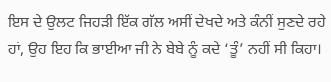ਇਸ ਦੇ ਉਲਟ ਜਿਹੜੀ ਇੱਕ ਗੱਲ ਅਸੀਂ ਦੇਖਦੇ ਅਤੇ ਕੰਨੀਂ ਸੁਣਦੇ ਰਹੇ ਹਾਂ, ਉਹ ਇਹ ਕਿ ਭਾਈਆ ਜੀ ਨੇ ਬੇਬੇ ਨੂੰ ਕਦੇ ‘ਤੂੰ’ ਨਹੀਂ ਸੀ ਕਿਹਾ।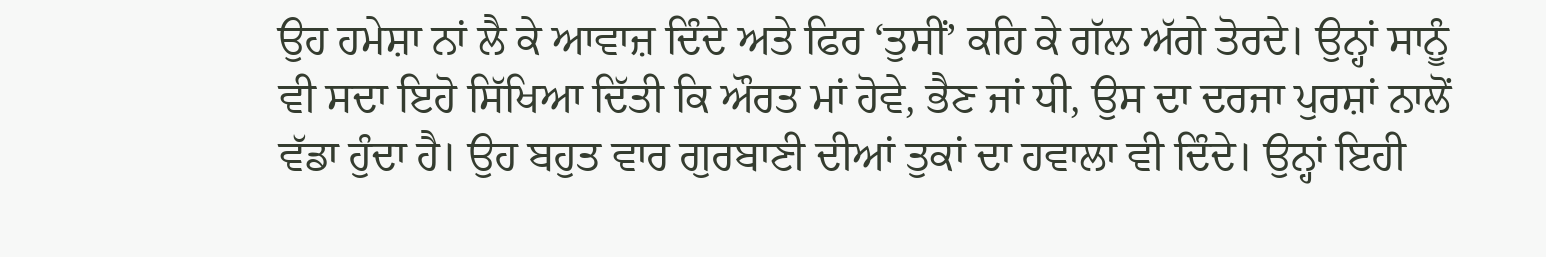ਉਹ ਹਮੇਸ਼ਾ ਨਾਂ ਲੈ ਕੇ ਆਵਾਜ਼ ਦਿੰਦੇ ਅਤੇ ਫਿਰ ‘ਤੁਸੀਂ’ ਕਹਿ ਕੇ ਗੱਲ ਅੱਗੇ ਤੋਰਦੇ। ਉਨ੍ਹਾਂ ਸਾਨੂੰ ਵੀ ਸਦਾ ਇਹੋ ਸਿੱਖਿਆ ਦਿੱਤੀ ਕਿ ਔਰਤ ਮਾਂ ਹੋਵੇ, ਭੈਣ ਜਾਂ ਧੀ, ਉਸ ਦਾ ਦਰਜਾ ਪੁਰਸ਼ਾਂ ਨਾਲੋਂ ਵੱਡਾ ਹੁੰਦਾ ਹੈ। ਉਹ ਬਹੁਤ ਵਾਰ ਗੁਰਬਾਣੀ ਦੀਆਂ ਤੁਕਾਂ ਦਾ ਹਵਾਲਾ ਵੀ ਦਿੰਦੇ। ਉਨ੍ਹਾਂ ਇਹੀ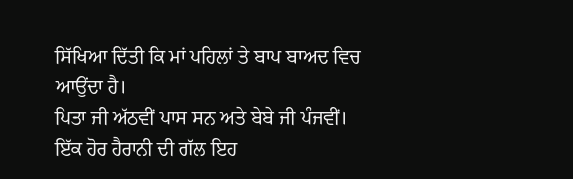ਸਿੱਖਿਆ ਦਿੱਤੀ ਕਿ ਮਾਂ ਪਹਿਲਾਂ ਤੇ ਬਾਪ ਬਾਅਦ ਵਿਚ ਆਉਂਦਾ ਹੈ।
ਪਿਤਾ ਜੀ ਅੱਠਵੀਂ ਪਾਸ ਸਨ ਅਤੇ ਬੇਬੇ ਜੀ ਪੰਜਵੀਂ। ਇੱਕ ਹੋਰ ਹੈਰਾਨੀ ਦੀ ਗੱਲ ਇਹ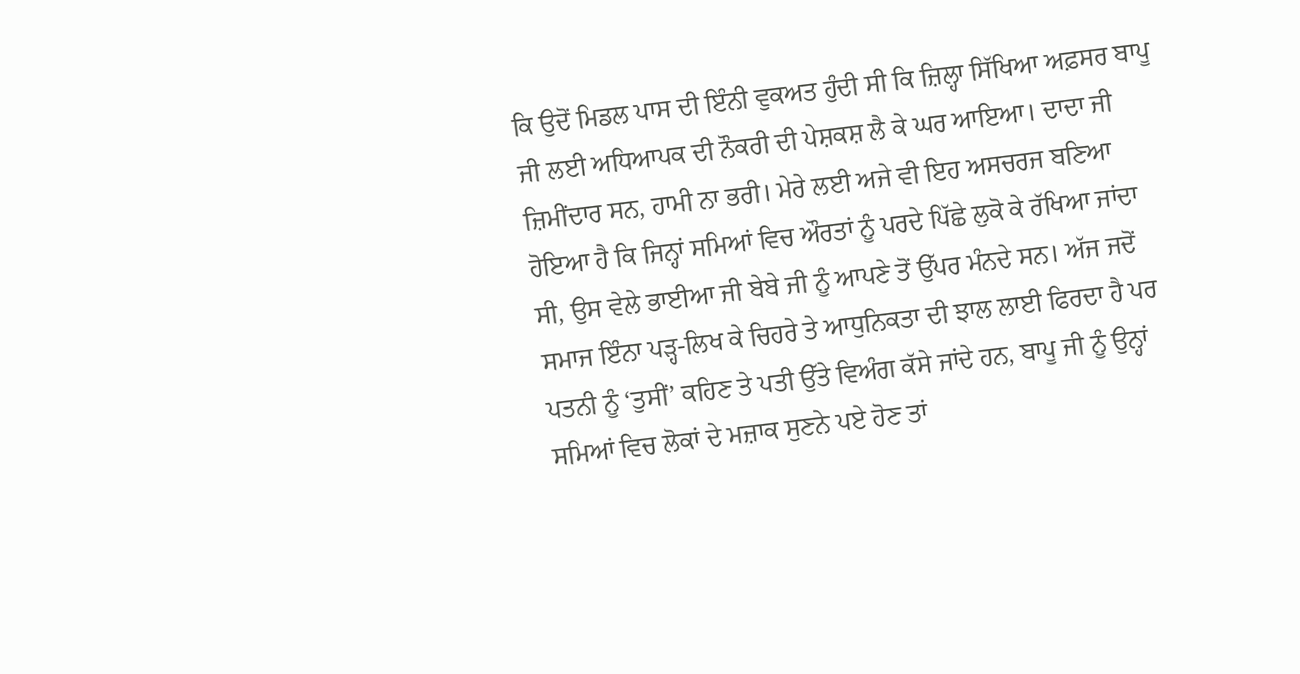ਕਿ ਉਦੋਂ ਮਿਡਲ ਪਾਸ ਦੀ ਇੰਨੀ ਵੁਕਅਤ ਹੁੰਦੀ ਸੀ ਕਿ ਜ਼ਿਲ੍ਹਾ ਸਿੱਖਿਆ ਅਫ਼ਸਰ ਬਾਪੂ ਜੀ ਲਈ ਅਧਿਆਪਕ ਦੀ ਨੌਕਰੀ ਦੀ ਪੇਸ਼ਕਸ਼ ਲੈ ਕੇ ਘਰ ਆਇਆ। ਦਾਦਾ ਜੀ ਜ਼ਿਮੀਂਦਾਰ ਸਨ, ਹਾਮੀ ਨਾ ਭਰੀ। ਮੇਰੇ ਲਈ ਅਜੇ ਵੀ ਇਹ ਅਸਚਰਜ ਬਣਿਆ ਹੋਇਆ ਹੈ ਕਿ ਜਿਨ੍ਹਾਂ ਸਮਿਆਂ ਵਿਚ ਔਰਤਾਂ ਨੂੰ ਪਰਦੇ ਪਿੱਛੇ ਲੁਕੋ ਕੇ ਰੱਖਿਆ ਜਾਂਦਾ ਸੀ, ਉਸ ਵੇਲੇ ਭਾਈਆ ਜੀ ਬੇਬੇ ਜੀ ਨੂੰ ਆਪਣੇ ਤੋਂ ਉੱਪਰ ਮੰਨਦੇ ਸਨ। ਅੱਜ ਜਦੋਂ ਸਮਾਜ ਇੰਨਾ ਪੜ੍ਹ-ਲਿਖ ਕੇ ਚਿਹਰੇ ਤੇ ਆਧੁਨਿਕਤਾ ਦੀ ਝਾਲ ਲਾਈ ਫਿਰਦਾ ਹੈ ਪਰ ਪਤਨੀ ਨੂੰ ‘ਤੁਸੀਂ’ ਕਹਿਣ ਤੇ ਪਤੀ ਉੱਤੇ ਵਿਅੰਗ ਕੱਸੇ ਜਾਂਦੇ ਹਨ, ਬਾਪੂ ਜੀ ਨੂੰ ਉਨ੍ਹਾਂ ਸਮਿਆਂ ਵਿਚ ਲੋਕਾਂ ਦੇ ਮਜ਼ਾਕ ਸੁਣਨੇ ਪਏ ਹੋਣ ਤਾਂ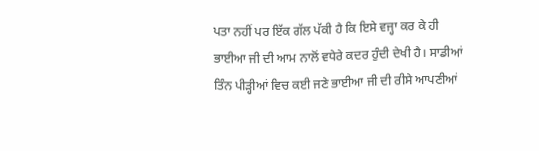ਪਤਾ ਨਹੀਂ ਪਰ ਇੱਕ ਗੱਲ ਪੱਕੀ ਹੈ ਕਿ ਇਸੇ ਵਜ੍ਹਾ ਕਰ ਕੇ ਹੀ ਭਾਈਆ ਜੀ ਦੀ ਆਮ ਨਾਲੋਂ ਵਧੇਰੇ ਕਦਰ ਹੁੰਦੀ ਦੇਖੀ ਹੈ। ਸਾਡੀਆਂ ਤਿੰਨ ਪੀੜ੍ਹੀਆਂ ਵਿਚ ਕਈ ਜਣੇ ਭਾਈਆ ਜੀ ਦੀ ਰੀਸੇ ਆਪਣੀਆਂ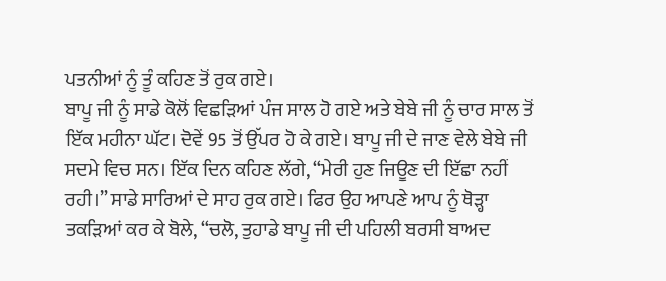ਪਤਨੀਆਂ ਨੂੰ ਤੂੰ ਕਹਿਣ ਤੋਂ ਰੁਕ ਗਏ।
ਬਾਪੂ ਜੀ ਨੂੰ ਸਾਡੇ ਕੋਲੋਂ ਵਿਛੜਿਆਂ ਪੰਜ ਸਾਲ ਹੋ ਗਏ ਅਤੇ ਬੇਬੇ ਜੀ ਨੂੰ ਚਾਰ ਸਾਲ ਤੋਂ ਇੱਕ ਮਹੀਨਾ ਘੱਟ। ਦੋਵੇਂ 95 ਤੋਂ ਉੱਪਰ ਹੋ ਕੇ ਗਏ। ਬਾਪੂ ਜੀ ਦੇ ਜਾਣ ਵੇਲੇ ਬੇਬੇ ਜੀ ਸਦਮੇ ਵਿਚ ਸਨ। ਇੱਕ ਦਿਨ ਕਹਿਣ ਲੱਗੇ, “ਮੇਰੀ ਹੁਣ ਜਿਊਣ ਦੀ ਇੱਛਾ ਨਹੀਂ ਰਹੀ।” ਸਾਡੇ ਸਾਰਿਆਂ ਦੇ ਸਾਹ ਰੁਕ ਗਏ। ਫਿਰ ਉਹ ਆਪਣੇ ਆਪ ਨੂੰ ਥੋੜ੍ਹਾ ਤਕੜਿਆਂ ਕਰ ਕੇ ਬੋਲੇ, “ਚਲੋ, ਤੁਹਾਡੇ ਬਾਪੂ ਜੀ ਦੀ ਪਹਿਲੀ ਬਰਸੀ ਬਾਅਦ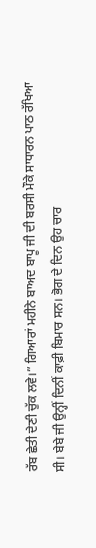ਰੱਬ ਛੇਤੀ ਦੇਣੀ ਚੁੱਕ ਲਵੇ।” ਗਿਆਰਾਂ ਮਹੀਨੇ ਬਾਅਦ ਬਾਪੂ ਜੀ ਦੀ ਬਰਸੀ ਮੌਕੇ ਸਾਧਾਰਨ ਪਾਠ ਰੱਖਿਆ ਸੀ। ਬੇਬੇ ਜੀ ਉਨ੍ਹੀਂ ਦਿਨੀਂ ਕਾਫ਼ੀ ਬਿਮਾਰ ਸਨ। ਭੋਗ ਦੇ ਦਿਨ ਉਹ ਚਾਰ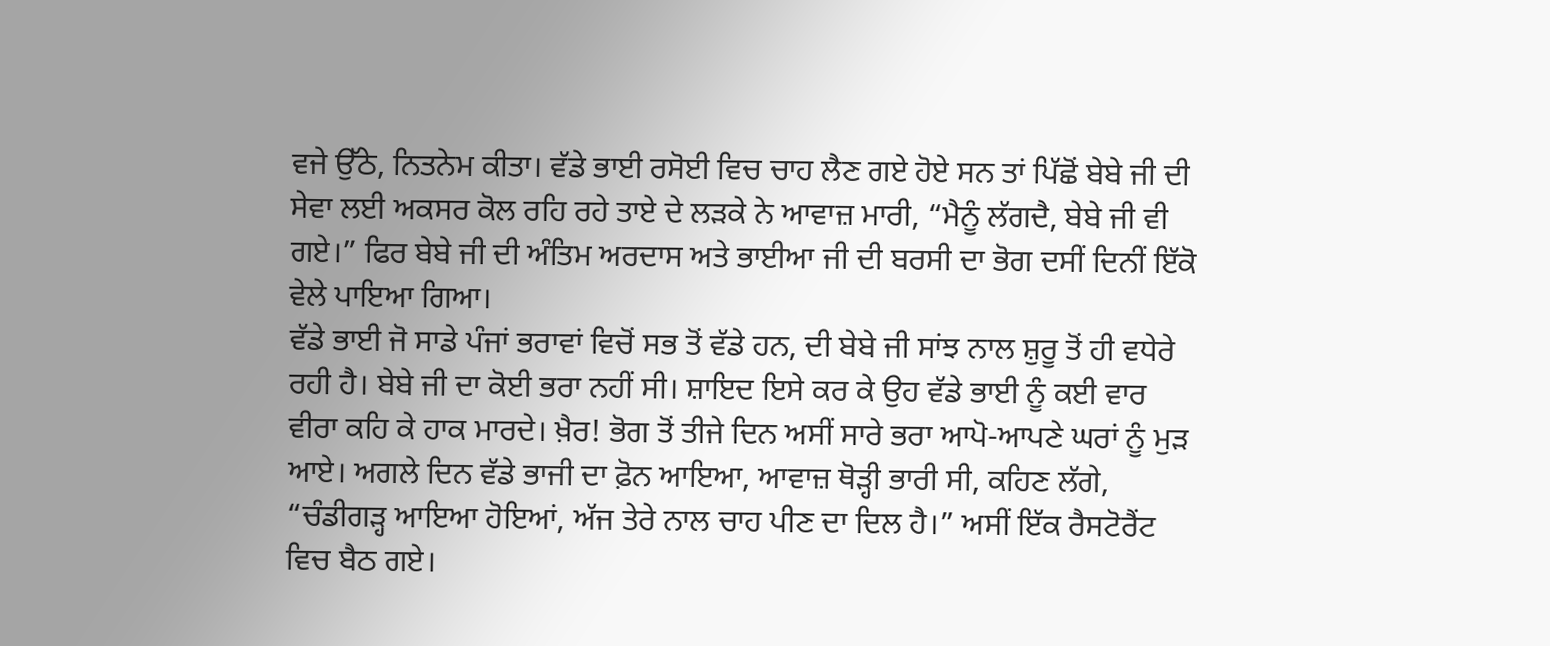ਵਜੇ ਉੱਠੇ, ਨਿਤਨੇਮ ਕੀਤਾ। ਵੱਡੇ ਭਾਈ ਰਸੋਈ ਵਿਚ ਚਾਹ ਲੈਣ ਗਏ ਹੋਏ ਸਨ ਤਾਂ ਪਿੱਛੋਂ ਬੇਬੇ ਜੀ ਦੀ ਸੇਵਾ ਲਈ ਅਕਸਰ ਕੋਲ ਰਹਿ ਰਹੇ ਤਾਏ ਦੇ ਲੜਕੇ ਨੇ ਆਵਾਜ਼ ਮਾਰੀ, “ਮੈਨੂੰ ਲੱਗਦੈ, ਬੇਬੇ ਜੀ ਵੀ ਗਏ।” ਫਿਰ ਬੇਬੇ ਜੀ ਦੀ ਅੰਤਿਮ ਅਰਦਾਸ ਅਤੇ ਭਾਈਆ ਜੀ ਦੀ ਬਰਸੀ ਦਾ ਭੋਗ ਦਸੀਂ ਦਿਨੀਂ ਇੱਕੋ ਵੇਲੇ ਪਾਇਆ ਗਿਆ।
ਵੱਡੇ ਭਾਈ ਜੋ ਸਾਡੇ ਪੰਜਾਂ ਭਰਾਵਾਂ ਵਿਚੋਂ ਸਭ ਤੋਂ ਵੱਡੇ ਹਨ, ਦੀ ਬੇਬੇ ਜੀ ਸਾਂਝ ਨਾਲ ਸ਼ੁਰੂ ਤੋਂ ਹੀ ਵਧੇਰੇ ਰਹੀ ਹੈ। ਬੇਬੇ ਜੀ ਦਾ ਕੋਈ ਭਰਾ ਨਹੀਂ ਸੀ। ਸ਼ਾਇਦ ਇਸੇ ਕਰ ਕੇ ਉਹ ਵੱਡੇ ਭਾਈ ਨੂੰ ਕਈ ਵਾਰ ਵੀਰਾ ਕਹਿ ਕੇ ਹਾਕ ਮਾਰਦੇ। ਖ਼ੈਰ! ਭੋਗ ਤੋਂ ਤੀਜੇ ਦਿਨ ਅਸੀਂ ਸਾਰੇ ਭਰਾ ਆਪੋ-ਆਪਣੇ ਘਰਾਂ ਨੂੰ ਮੁੜ ਆਏ। ਅਗਲੇ ਦਿਨ ਵੱਡੇ ਭਾਜੀ ਦਾ ਫ਼ੋਨ ਆਇਆ, ਆਵਾਜ਼ ਥੋੜ੍ਹੀ ਭਾਰੀ ਸੀ, ਕਹਿਣ ਲੱਗੇ, “ਚੰਡੀਗੜ੍ਹ ਆਇਆ ਹੋਇਆਂ, ਅੱਜ ਤੇਰੇ ਨਾਲ ਚਾਹ ਪੀਣ ਦਾ ਦਿਲ ਹੈ।” ਅਸੀਂ ਇੱਕ ਰੈਸਟੋਰੈਂਟ ਵਿਚ ਬੈਠ ਗਏ।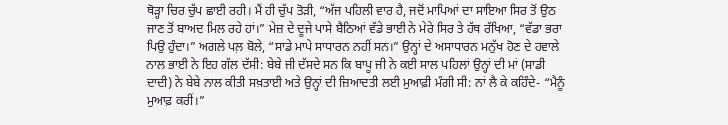ਥੋੜ੍ਹਾ ਚਿਰ ਚੁੱਪ ਛਾਈ ਰਹੀ। ਮੈਂ ਹੀ ਚੁੱਪ ਤੋੜੀ, “ਅੱਜ ਪਹਿਲੀ ਵਾਰ ਹੈ, ਜਦੋਂ ਮਾਪਿਆਂ ਦਾ ਸਾਇਆ ਸਿਰ ਤੋਂ ਉਠ ਜਾਣ ਤੋਂ ਬਾਅਦ ਮਿਲ ਰਹੇ ਹਾਂ।” ਮੇਜ਼ ਦੇ ਦੂਜੇ ਪਾਸੇ ਬੈਠਿਆਂ ਵੱਡੇ ਭਾਈ ਨੇ ਮੇਰੇ ਸਿਰ ਤੇ ਹੱਥ ਰੱਖਿਆ, “ਵੱਡਾ ਭਰਾ ਪਿਉ ਹੁੰਦਾ।” ਅਗਲੇ ਪਲ਼ ਬੋਲੇ, “ਸਾਡੇ ਮਾਪੇ ਸਾਧਾਰਨ ਨਹੀਂ ਸਨ।” ਉਨ੍ਹਾਂ ਦੇ ਅਸਾਧਾਰਨ ਮਨੁੱਖ ਹੋਣ ਦੇ ਹਵਾਲੇ ਨਾਲ ਭਾਈ ਨੇ ਇਹ ਗੱਲ ਦੱਸੀ: ਬੇਬੇ ਜੀ ਦੱਸਦੇ ਸਨ ਕਿ ਬਾਪੂ ਜੀ ਨੇ ਕਈ ਸਾਲ ਪਹਿਲਾਂ ਉਨ੍ਹਾਂ ਦੀ ਮਾਂ (ਸਾਡੀ ਦਾਦੀ) ਨੇ ਬੇਬੇ ਨਾਲ ਕੀਤੀ ਸਖ਼ਤਾਈ ਅਤੇ ਉਨ੍ਹਾਂ ਦੀ ਜ਼ਿਆਦਤੀ ਲਈ ਮੁਆਫ਼ੀ ਮੰਗੀ ਸੀ: ਨਾਂ ਲੈ ਕੇ ਕਹਿੰਦੇ- “ਮੈਨੂੰ ਮੁਆਫ਼ ਕਰੀਂ।”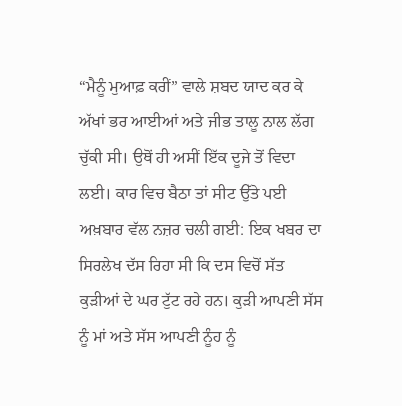“ਮੈਨੂੰ ਮੁਆਫ਼ ਕਰੀਂ” ਵਾਲੇ ਸ਼ਬਦ ਯਾਦ ਕਰ ਕੇ ਅੱਖਾਂ ਭਰ ਆਈਆਂ ਅਤੇ ਜੀਭ ਤਾਲੂ ਨਾਲ ਲੱਗ ਚੁੱਕੀ ਸੀ। ਉਥੋਂ ਹੀ ਅਸੀਂ ਇੱਕ ਦੂਜੇ ਤੋਂ ਵਿਦਾ ਲਈ। ਕਾਰ ਵਿਚ ਬੈਠਾ ਤਾਂ ਸੀਟ ਉੱਤੇ ਪਈ ਅਖ਼ਬਾਰ ਵੱਲ ਨਜ਼ਰ ਚਲੀ ਗਈ: ਇਕ ਖਬਰ ਦਾ ਸਿਰਲੇਖ ਦੱਸ ਰਿਹਾ ਸੀ ਕਿ ਦਸ ਵਿਚੋਂ ਸੱਤ ਕੁੜੀਆਂ ਦੇ ਘਰ ਟੁੱਟ ਰਹੇ ਹਨ। ਕੁੜੀ ਆਪਣੀ ਸੱਸ ਨੂੰ ਮਾਂ ਅਤੇ ਸੱਸ ਆਪਣੀ ਨੂੰਹ ਨੂੰ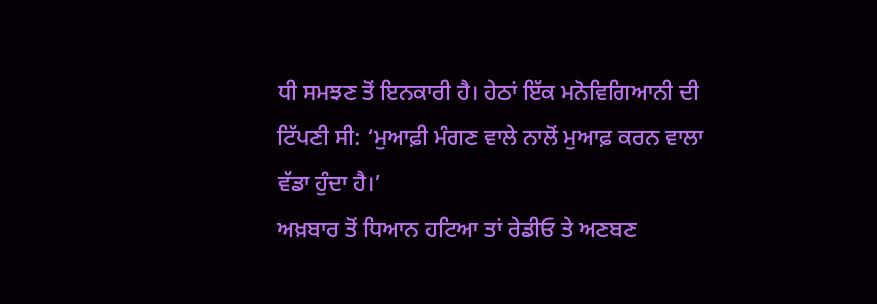ਧੀ ਸਮਝਣ ਤੋਂ ਇਨਕਾਰੀ ਹੈ। ਹੇਠਾਂ ਇੱਕ ਮਨੋਵਿਗਿਆਨੀ ਦੀ ਟਿੱਪਣੀ ਸੀ: ‘ਮੁਆਫ਼ੀ ਮੰਗਣ ਵਾਲੇ ਨਾਲੋਂ ਮੁਆਫ਼ ਕਰਨ ਵਾਲਾ ਵੱਡਾ ਹੁੰਦਾ ਹੈ।’
ਅਖ਼ਬਾਰ ਤੋਂ ਧਿਆਨ ਹਟਿਆ ਤਾਂ ਰੇਡੀਓ ਤੇ ਅਣਬਣ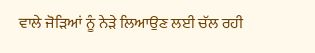ਵਾਲੇ ਜੋੜਿਆਂ ਨੂੰ ਨੇੜੇ ਲਿਆਉਣ ਲਈ ਚੱਲ ਰਹੀ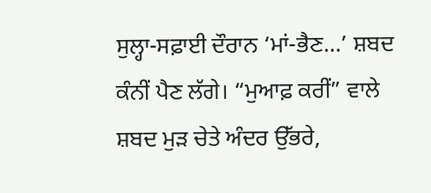ਸੁਲ੍ਹਾ-ਸਫ਼ਾਈ ਦੌਰਾਨ ‘ਮਾਂ-ਭੈਣ…’ ਸ਼ਬਦ ਕੰਨੀਂ ਪੈਣ ਲੱਗੇ। “ਮੁਆਫ਼ ਕਰੀਂ” ਵਾਲੇ ਸ਼ਬਦ ਮੁੜ ਚੇਤੇ ਅੰਦਰ ਉੱਭਰੇ,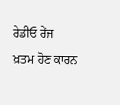ਰੇਡੀਓ ਰੇਂਜ ਖ਼ਤਮ ਹੋਣ ਕਾਰਨ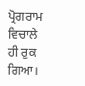ਪ੍ਰੋਗਰਾਮ ਵਿਚਾਲੇ ਹੀ ਰੁਕ ਗਿਆ।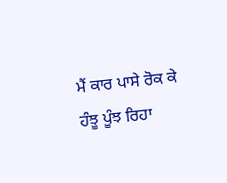ਮੈਂ ਕਾਰ ਪਾਸੇ ਰੋਕ ਕੇ ਹੰਝੂ ਪੂੰਝ ਰਿਹਾ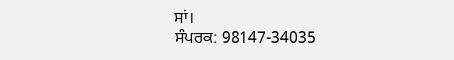ਸਾਂ।
ਸੰਪਰਕ: 98147-34035